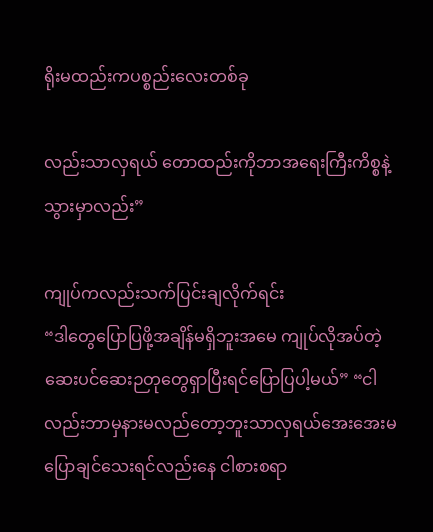ရိုးမထည်းကပစ္စည်းလေးတစ်ခု

လည်းသာလှရယ် တောထည်းကိုဘာအရေးကြီးကိစ္စနဲ့သွားမှာလည်း”

ကျုပ်ကလည်းသက်ပြင်းချလိုက်ရင်း
“ဒါတွေပြောပြဖို့အချိန်မရှိဘူးအမေ ကျုပ်လိုအပ်တဲ့ဆေးပင်ဆေးဉတုတွေရှာပြီးရင်ပြောပြပါ့မယ်” “ငါလည်းဘာမှနားမလည်တော့ဘူးသာလှရယ်အေးအေးမပြောချင်သေးရင်လည်းနေ ငါစားစရာ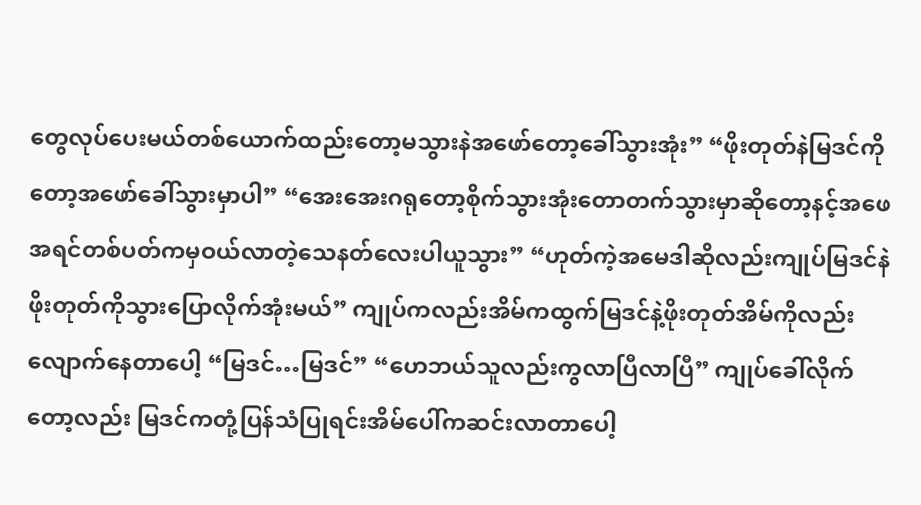တွေလုပ်ပေးမယ်တစ်ယောက်ထည်းတော့မသွားနဲအဖော်တော့ခေါ်သွားအုံး” “ဖိုးတုတ်နဲမြဒင်ကိုတော့အဖော်ခေါ်သွားမှာပါ” “အေးအေးဂရုတော့စိုက်သွားအုံးတောတက်သွားမှာဆိုတော့နင့်အဖေအရင်တစ်ပတ်ကမှဝယ်လာတဲ့သေနတ်လေးပါယူသွား” “ဟုတ်ကဲ့အမေဒါဆိုလည်းကျုပ်မြဒင်နဲဖိုးတုတ်ကိုသွားပြောလိုက်အုံးမယ်” ကျုပ်ကလည်းအိမ်ကထွက်မြဒင်နဲ့ဖိုးတုတ်အိမ်ကိုလည်း လျောက်နေတာပေါ့ “မြဒင်…မြဒင်” “ဟေဘယ်သူလည်းကွလာပြီလာပြီ” ကျုပ်ခေါ်လိုက်တော့လည်း မြဒင်ကတုံ့ပြန်သံပြုရင်းအိမ်ပေါ်ကဆင်းလာတာပေါ့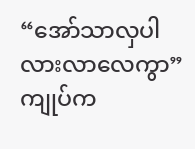“အော်သာလှပါလားလာလေကွာ” ကျုပ်က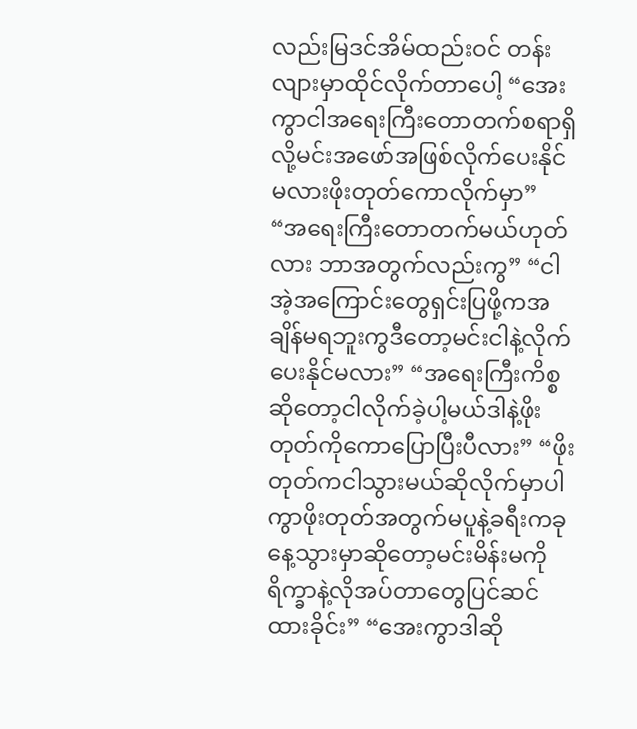လည်းမြဒင်အိမ်ထည်းဝင် တန်းလျားမှာထိုင်လိုက်တာပေါ့ “အေးကွာငါအရေးကြီးတောတက်စရာရှိလို့မင်းအဖော်အဖြစ်လိုက်ပေးနိုင်မလားဖိုးတုတ်ကောလိုက်မှာ” “အရေးကြီးတောတက်မယ်ဟုတ်လား ဘာအတွက်လည်းကွ” “ငါအဲ့အကြောင်းတွေရှင်းပြဖို့ကအချိန်မရဘူးကွဒီတော့မင်းငါနဲ့လိုက်ပေးနိုင်မလား” “အရေးကြီးကိစ္စဆိုတော့ငါလိုက်ခဲ့ပါ့မယ်ဒါနဲ့ဖိုးတုတ်ကိုကောပြောပြီးပီလား” “ဖိုးတုတ်ကငါသွားမယ်ဆိုလိုက်မှာပါကွာဖိုးတုတ်အတွက်မပူနဲ့ခရီးကခုနေ့သွားမှာဆိုတော့မင်းမိန်းမကိုရိက္ခာနဲ့လိုအပ်တာတွေပြင်ဆင်ထားခိုင်း” “အေးကွာဒါဆို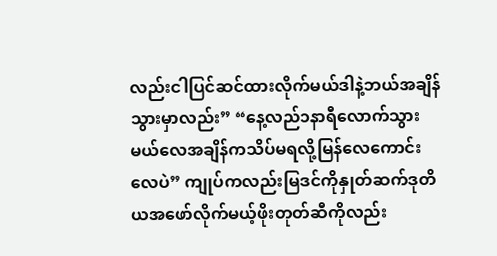လည်းငါပြင်ဆင်ထားလိုက်မယ်ဒါနဲ့ဘယ်အချိန်သွားမှာလည်း” “နေ့လည်၁နာရီလောက်သွားမယ်လေအချိန်ကသိပ်မရလို့မြန်လေကောင်းလေပဲ” ကျုပ်ကလည်းမြဒင်ကိုနှုတ်ဆက်ဒုတိယအဖော်လိုက်မယ့်ဖိုးတုတ်ဆီကိုလည်း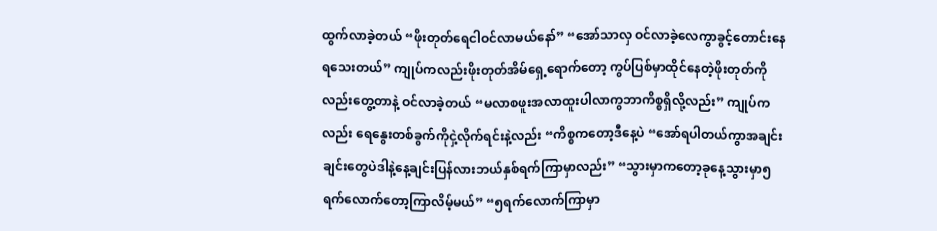ထွက်လာခဲ့တယ် “ဖိုးတုတ်ရေငါဝင်လာမယ်နော်” “အော်သာလှ ဝင်လာခဲ့လေကွာခွင့်တောင်းနေရသေးတယ်” ကျုပ်ကလည်းဖိုးတုတ်အိမ်ရှေ့ရောက်တော့ ကွပ်ပြစ်မှာထိုင်နေတဲ့ဖိုးတုတ်ကိုလည်းတွေ့တာနဲ့ ဝင်လာခဲ့တယ် “မလာစဖူးအလာထူးပါလာကွဘာကိစ္စရှိလို့လည်း” ကျုပ်ကလည်း ရေနွေးတစ်ခွက်ကိုငှဲ့လိုက်ရင်းနဲ့လည်း “ကိစ္စကတော့ဒီနေ့ပဲ “အော်ရပါတယ်ကွာအချင်းချင်းတွေပဲဒါနဲ့နေ့ချင်းပြန်လားဘယ်နှစ်ရက်ကြာမှာလည်း” “သွားမှာကတော့ခုနေ့သွားမှာ၅ရက်လောက်တော့ကြာလိမ့်မယ်” “၅ရက်လောက်ကြာမှာ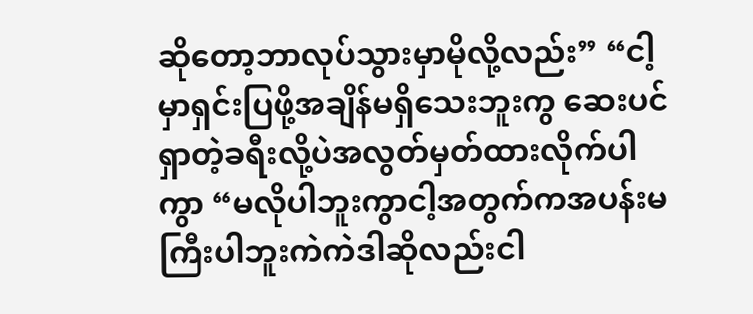ဆိုတော့ဘာလုပ်သွားမှာမိုလို့လည်း” “ငါ့မှာရှင်းပြဖို့အချိန်မရှိသေးဘူးကွ ဆေးပင်ရှာတဲ့ခရီးလို့ပဲအလွတ်မှတ်ထားလိုက်ပါကွာ “မလိုပါဘူးကွာငါ့အတွက်ကအပန်းမကြီးပါဘူးကဲကဲဒါဆိုလည်းငါ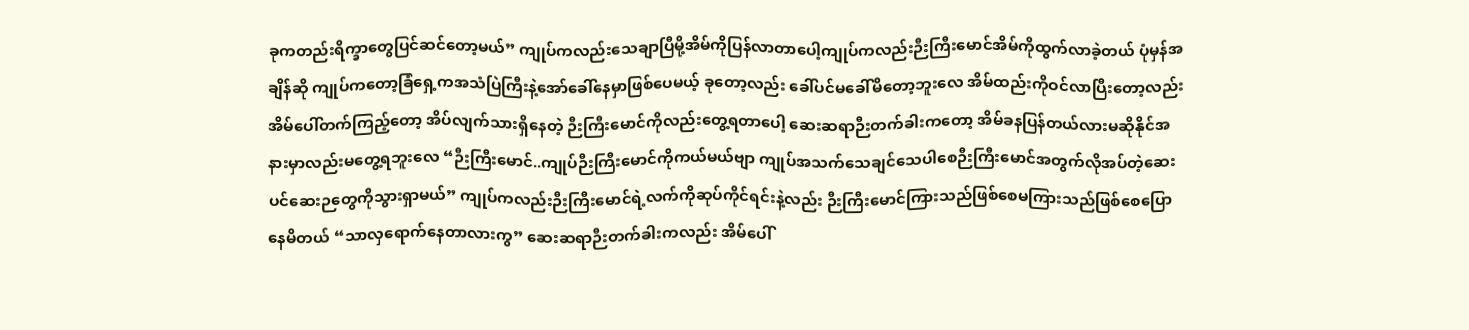ခုကတည်းရိက္ခာတွေပြင်ဆင်တော့မယ်” ကျုပ်ကလည်းသေချာပြီမို့အိမ်ကိုပြန်လာတာပေါ့ကျုပ်ကလည်းဉီးကြီးမောင်အိမ်ကိုထွက်လာခဲ့တယ် ပုံမှန်အချိန်ဆို ကျုပ်ကတော့ခြံရှေ့ကအသံပြဲကြီးနဲ့အော်ခေါ်နေမှာဖြစ်ပေမယ့် ခုတော့လည်း ခေါ်ပင်မခေါ်မိတော့ဘူးလေ အိမ်ထည်းကိုဝင်လာပြီးတော့လည်း အိမ်ပေါ်တက်ကြည့်တော့ အိပ်လျက်သားရှိနေတဲ့ ဉီးကြီးမောင်ကိုလည်းတွေ့ရတာပေါ့ ဆေးဆရာဉီးတက်ခါးကတော့ အိမ်ခနပြန်တယ်လားမဆိုနိုင်အနားမှာလည်းမတွေ့ရဘူးလေ “ဉီးကြီးမောင်..ကျုပ်ဉီးကြီးမောင်ကိုကယ်မယ်ဗျာ ကျုပ်အသက်သေချင်သေပါစေဉီးကြီးမောင်အတွက်လိုအပ်တဲ့ဆေးပင်ဆေးဉတွေကိုသွားရှာမယ်” ကျုပ်ကလည်းဉီးကြီးမောင်ရဲ့လက်ကိုဆုပ်ကိုင်ရင်းနဲ့လည်း ဉီးကြီးမောင်ကြားသည်ဖြစ်စေမကြားသည်ဖြစ်စေပြောနေမိတယ် “သာလှရောက်နေတာလားကွ” ဆေးဆရာဉီးတက်ခါးကလည်း အိမ်ပေါ်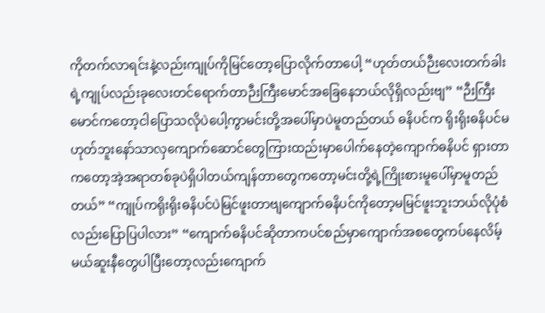ကိုတက်လာရင်းနဲ့လည်းကျုပ်ကိုမြင်တော့ပြောလိုက်တာပေါ့ “ဟုတ်တယ်ဉီးလေးတက်ခါးရဲ့ကျုပ်လည်းခုလေးတင်ရောက်တာဉီးကြီးမောင်အခြေနေဘယ်လိုရှိလည်းဗျ” “ဉီးကြီးမောင်ကတော့ငါပြောသလိုပဲပေါ့ကွာမင်းတို့အပေါ်မှာပဲမူတည်တယ် ဓနိပင်က ရိုးရိုးဓနိပင်မဟုတ်ဘူးနော်သာလှကျောက်ဆောင်တွေကြားထည်းမှာပေါက်နေတဲ့ကျောက်ဓနိပင် ရှားတာကတော့အဲ့အရာတစ်ခုပဲရှိပါတယ်ကျန်တာတွေကတော့မင်းတို့ရဲ့ကြိုးစားမူပေါ်မှာမူတည်တယ်” “ကျုပ်ကရိုးရိုးဓနိပင်ပဲမြင်ဖူးတာဗျကျောက်ဓနိပင်ကိုတော့မမြင်ဖူးဘူးဘယ်လိုပုံစံလည်းပြောပြပါလား” “ကျောက်ဓနိပင်ဆိုတာကပင်စည်မှာကျောက်အစတွေကပ်နေလိမ့်မယ်ဆူးနီတွေပါပြီးတော့လည်းကျောက်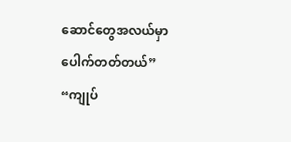ဆောင်တွေအလယ်မှာပေါက်တတ်တယ်” “ကျုပ်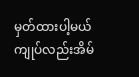မှတ်ထားပါ့မယ်ကျုပ်လည်းအိမ်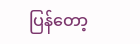ပြန်တော့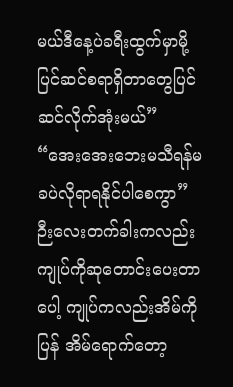မယ်ဒီနေ့ပဲခရီးထွက်မှာမို့ပြင်ဆင်စရာရှိတာတွေပြင်ဆင်လိုက်အုံးမယ်” “အေးအေးဘေးမသီရန်မခပဲလိုရာရနိုင်ပါစေကွာ” ဉီးလေးတက်ခါးကလည်းကျုပ်ကိုဆုတောင်းပေးတာပေါ့ ကျုပ်ကလည်းအိမ်ကိုပြန် အိမ်ရောက်တော့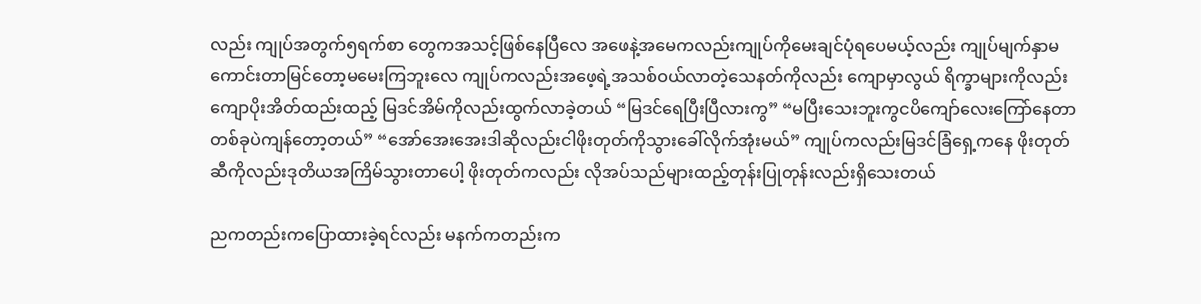လည်း ကျုပ်အတွက်၅ရက်စာ တွေကအသင့်ဖြစ်နေပြီလေ အဖေနဲ့အမေကလည်းကျုပ်ကိုမေးချင်ပုံရပေမယ့်လည်း ကျုပ်မျက်နှာမကောင်းတာမြင်တော့မမေးကြဘူးလေ ကျုပ်ကလည်းအဖေ့ရဲ့အသစ်ဝယ်လာတဲ့သေနတ်ကိုလည်း ကျောမှာလွယ် ရိက္ခာများကိုလည်းကျောပိုးအိတ်ထည်းထည့် မြဒင်အိမ်ကိုလည်းထွက်လာခဲ့တယ် “မြဒင်ရေပြီးပြီလားကွ” “မပြီးသေးဘူးကွငပိကျော်လေးကြော်နေတာတစ်ခုပဲကျန်တော့တယ်” “အော်အေးအေးဒါဆိုလည်းငါဖိုးတုတ်ကိုသွားခေါ်လိုက်အုံးမယ်” ကျုပ်ကလည်းမြဒင်ခြံရှေ့ကနေ ဖိုးတုတ်ဆီကိုလည်းဒုတိယအကြိမ်သွားတာပေါ့ ဖိုးတုတ်ကလည်း လိုအပ်သည်များထည့်တုန်းပြုတုန်းလည်းရှိသေးတယ်

ညကတည်းကပြောထားခဲ့ရင်လည်း မနက်ကတည်းက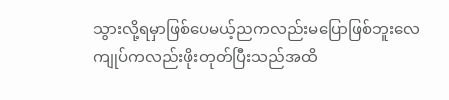သွားလို့ရမှာဖြစ်ပေမယ့်ညကလည်းမပြောဖြစ်ဘူးလေ ကျုပ်ကလည်းဖိုးတုတ်ပြီးသည်အထိ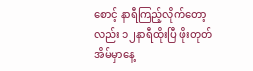စောင့် နာရီကြည့်လိုက်တော့လည်း ၁၂နာရီထိုးပြီ ဖိုးတုတ်အိမ်မှာနေ့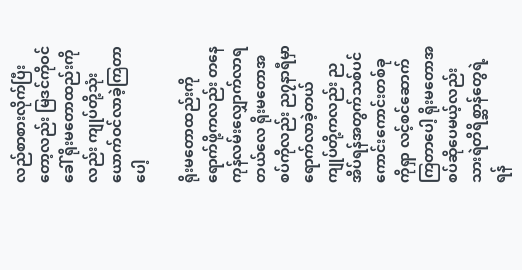လည်စာစားလိုက်ပြီးတော့လည်း မြဒင်ကိုဝင်ခေါ် ရိုးမတောထည်းကိုလည်း ကျုပ်တို့သုံးယောက်ဝင်လာခဲ့ကြတာပေါ့

ရိုးမတောထည်းကိုရောက်ဖို့ကလည်း တနေကုန်လမ်းလျှောက်လာရတယ်လေ ရိုးမတောအစပ်ကိုလည်း ည၇နာရီမှာရောက်လာခဲ့တယ် ကျုပ်တို့ကလည်း ညအိပ်ရန်အတွက်သစ်ပင်ကောင်းကောင်းတစ်ခုကိုရှာ လင့်စင်ဆောက်ကြတာပေါ့ ရိုးမတောအစပ်ဆိုပေမယ့်လည်း သားရဲတိရိစ္ဆာန်တွေရဲ့ရန်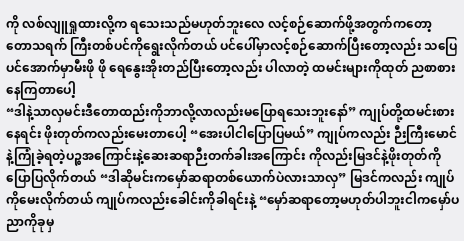ကို လစ်လျူရှုထားလို့က ရသေးသည်မဟုတ်ဘူးလေ လင့်စဉ်ဆောက်ဖို့အတွက်ကတော့ တောသရက် ကြီးတစ်ပင်ကိုရွေးလိုက်တယ် ပင်ပေါ်မှာလင့်စဉ်ဆောက်ပြီးတော့လည်း သပြေပင်အောက်မှာမီးဖို ဖို ရေနွေးအိုးတည်ပြီးတော့လည်း ပါလာတဲ့ ထမင်းများကိုထုတ် ညစာစားနေကြတာပေါ့
“ဒါနဲ့သာလှမင်းဒီတောထည်းကိုဘာလို့လာလည်းမပြောရသေးဘူးနော်” ကျုပ်တို့ထမင်းစားနေရင်း ဖိုးတုတ်ကလည်းမေးတာပေါ့ “အေးပါငါပြောပြမယ်” ကျုပ်ကလည်း ဉီးကြီးမောင်နဲ့ကြုံခဲ့ရတဲ့ပဉ္စအကြောင်းနဲ့ဆေးဆရာဉီးတက်ခါးအကြောင်း ကိုလည်းမြဒင်နဲ့ဖိုးတုတ်ကိုပြောပြလိုက်တယ် “ဒါဆိုမင်းကမှော်ဆရာတစ်ယောက်ပဲလားသာလှ” မြဒင်ကလည်း ကျုပ်ကိုမေးလိုက်တယ် ကျုပ်ကလည်းခေါင်းကိုခါရင်းနဲ့ “မှော်ဆရာတော့မဟုတ်ပါဘူးငါကမှော်ပညာကိုခုမှ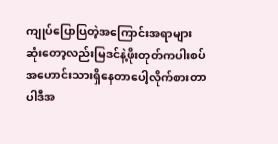ကျုပ်ပြောပြတဲ့အကြောင်းအရာများဆုံးတော့လည်းမြဒင်နဲ့ဖိုးတုတ်ကပါးစပ်အဟောင်းသားရှိနေတာပေါ့လိုက်စားတာပါဒီအ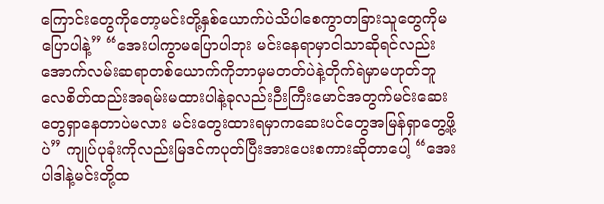ကြောင်းတွေကိုတော့မင်းတို့နှစ်ယောက်ပဲသိပါစေကွာတခြားသူတွေကိုမပြောပါနဲ့” “အေးပါကွာမပြောပါဘုး မင်းနေရာမှာငါသာဆိုရင်လည်း အောက်လမ်းဆရာတစ်ယောက်ကိုဘာမှမတတ်ပဲနဲ့တိုက်ရဲမှာမဟုတ်ဘူလေစိတ်ထည်းအရမ်းမထားပါနဲ့ခုလည်းဉီးကြီးမောင်အတွက်မင်းဆေးတွေရှာနေတာပဲမလား မင်းတွေးထားရမှာကဆေးပင်တွေအမြန်ရှာတွေ့ဖို့ပဲ” ကျုပ်ပုခုံးကိုလည်းမြဒင်ကပုတ်ပြီးအားပေးစကားဆိုတာပေါ့ “အေးပါဒါနဲ့မင်းတို့ထ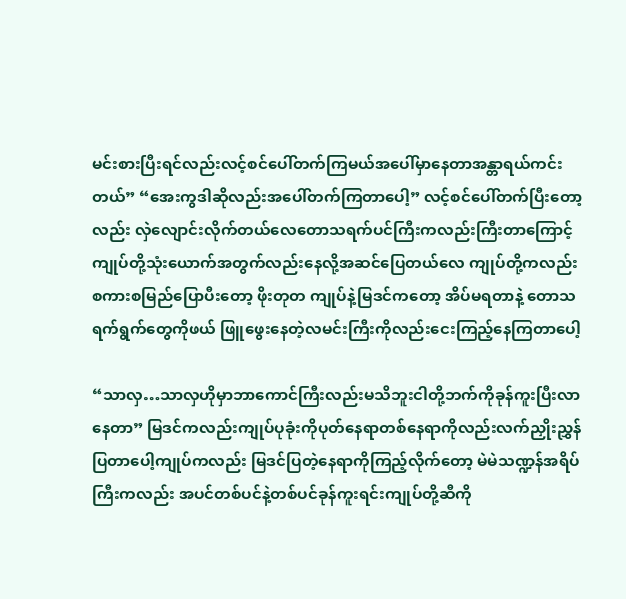မင်းစားပြီးရင်လည်းလင့်စင်ပေါ်တက်ကြမယ်အပေါ်မှာနေတာအန္တာရယ်ကင်းတယ်” “အေးကွဒါဆိုလည်းအပေါ်တက်ကြတာပေါ့” လင့်စင်ပေါ်တက်ပြီးတော့လည်း လှဲလျောင်းလိုက်တယ်လေတောသရက်ပင်ကြီးကလည်းကြီးတာကြောင့်ကျုပ်တို့သုံးယောက်အတွက်လည်းနေလို့အဆင်ပြေတယ်လေ ကျုပ်တို့ကလည်း စကားစမြည်ပြောပီးတော့ ဖိုးတုတ ကျုပ်နဲ့မြဒင်ကတော့ အိပ်မရတာနဲ့ တောသရက်ရွက်တွေကိုဖယ် ဖြူဖွေးနေတဲ့လမင်းကြီးကိုလည်းငေးကြည့်နေကြတာပေါ့

“သာလှ…သာလှဟိုမှာဘာကောင်ကြီးလည်းမသိဘူးငါတို့ဘက်ကိုခုန်ကူးပြီးလာနေတာ” မြဒင်ကလည်းကျုပ်ပုခုံးကိုပုတ်နေရာတစ်နေရာကိုလည်းလက်ညှိုးညွှန်ပြတာပေါ့ကျုပ်ကလည်း မြဒင်ပြတဲ့နေရာကိုကြည့်လိုက်တော့ မဲမဲသဏ္ဍန်အရိပ်ကြီးကလည်း အပင်တစ်ပင်နဲ့တစ်ပင်ခုန်ကူးရင်းကျုပ်တို့ဆီကို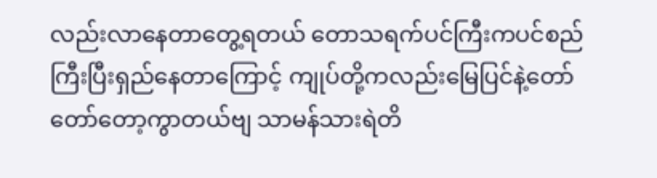လည်းလာနေတာတွေ့ရတယ် တောသရက်ပင်ကြီးကပင်စည်ကြီးပြီးရှည်နေတာကြောင့် ကျုပ်တို့ကလည်းမြေပြင်နဲ့တော်တော်တော့ကွာတယ်ဗျ သာမန်သားရဲတိ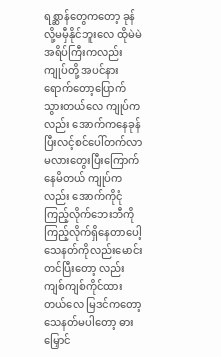ရစ္ဆာန်တွေကတော့ ခုန်လို့မမှီနိုင်ဘူးလေ ထိုမဲမဲအရိပ်ကြီးကလည်း ကျုပ်တို့ အပင်နားရောက်တော့ပြောက်သွားတယ်လေ ကျုပ်ကလည်း အောက်ကနေခုန်ပြီးလင့်စင်ပေါ်တက်လာမလားတွေးပြီးကြောက်နေမိတယ် ကျုပ်ကလည်း အောက်ကိုငုံကြည့်လိုက်ဘေးဘီကိုကြည့်လိုက်ရှိနေတာပေါ့ သေနတ်ကိုလည်းမောင်းတင်ပြီးတော့ လည်းကျစ်ကျစ်ကိုင်ထားတယ်လေ မြဒင်ကတော့ သေနတ်မပါတော့ ဓားမြှောင်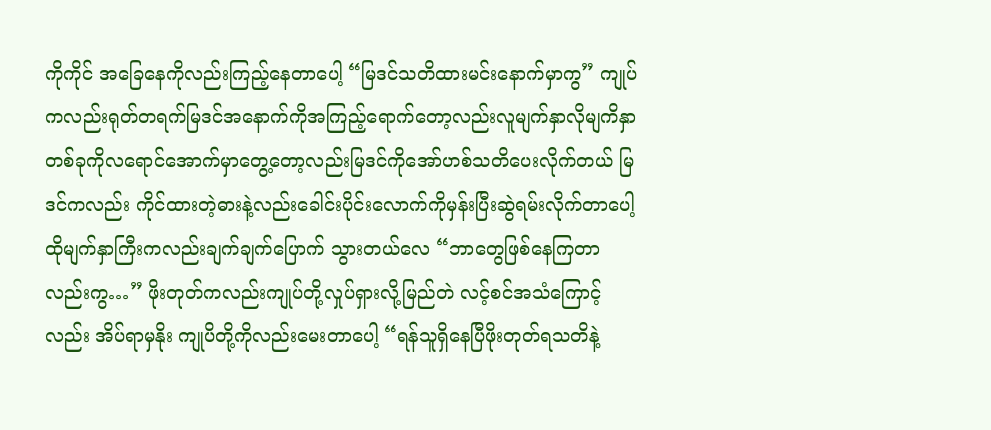ကိုကိုင် အခြေနေကိုလည်းကြည့်နေတာပေါ့ “မြဒင်သတိထားမင်းနောက်မှာကွ” ကျုပ်ကလည်းရုတ်တရက်မြဒင်အနောက်ကိုအကြည့်ရောက်တော့လည်းလူမျက်နှာလိုမျကိနှာတစ်ခုကိုလရောင်အောက်မှာတွေ့တော့လည်းမြဒင်ကိုအော်ဟစ်သတိပေးလိုက်တယ် မြဒင်ကလည်း ကိုင်ထားတဲ့ဓားနဲ့လည်းခေါင်းပိုင်းလောက်ကိုမှန်းပြီးဆွဲရမ်းလိုက်တာပေါ့ ထိုမျက်နှာကြီးကလည်းချက်ချက်ပြောက် သွားတယ်လေ “ဘာတွေဖြစ်နေကြတာလည်းကွ…” ဖိုးတုတ်ကလည်းကျုပ်တို့လှုပ်ရှားလို့မြည်တဲ လင့်စင်အသံကြောင့်လည်း အိပ်ရာမှနိုး ကျုပိတို့ကိုလည်းမေးတာပေါ့ “ရန်သူရှိနေပြီဖိုးတုတ်ရသတိနဲ့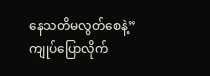နေသတိမလွတ်စေနဲ့” ကျုပ်ပြောလိုက်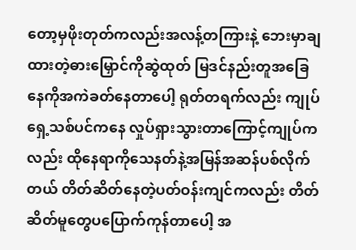တော့မှဖိုးတုတ်ကလည်းအလန့်တကြားနဲ့ ဘေးမှာချထားတဲ့ဓားမြှောင်ကိုဆွဲထုတ် မြဒင်နည်းတူအခြေနေကိုအကဲခတ်နေတာပေါ့ ရုတ်တရက်လည်း ကျုပ်ရှေ့သစ်ပင်ကနေ လှုပ်ရှားသွားတာကြောင့်ကျုပ်ကလည်း ထိုနေရာကိုသေနတ်နဲ့အမြန်အဆန်ပစ်လိုက်တယ် တိတ်ဆိတ်နေတဲ့ပတ်ဝန်းကျင်ကလည်း တိတ်ဆိတ်မူတွေပပြောက်ကုန်တာပေါ့ အ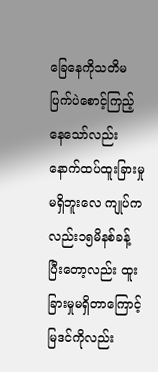ခြေနေကိုသတိမပြက်ပဲစောင့်ကြည့်နေသော်လည်း နောက်ထပ်ထူးခြားမှုမရှိဘူးလေ ကျုပ်ကလည်း၁၅မိနစ်ခန့် ပြီးတော့လည်း ထူးခြားမှုမရှိတာကြောင့် မြဒင်ကိုလည်း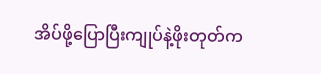အိပ်ဖို့ပြောပြီးကျုပ်နဲ့ဖိုးတုတ်က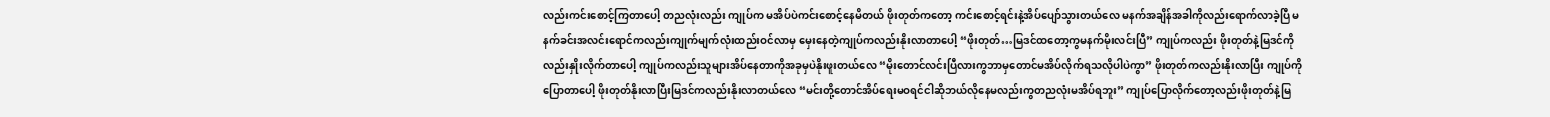လည်းကင်းစောင့်ကြတာပေါ့ တညလုံးလည်း ကျုပ်က မအိပ်ပဲကင်းစောင့်နေမိတယ် ဖိုးတုတ်ကတော့ ကင်းစောင့်ရင်းနဲ့အိပ်ပျော်သွားတယ်လေ မနက်အချိန်အခါကိုလည်းရောက်လာခဲ့ပြီ မနက်ခင်းအလင်းရောင်ကလည်းကျုက်မျက်လုံးထည်းဝင်လာမှ မှေးနေတဲ့ကျုပ်ကလည်းနိုးလာတာပေါ့ “ဖိုးတုတ်…မြဒင်ထတော့ကွမနက်မိုးလင်းပြီ” ကျုပ်ကလည်း ဖိုးတုတ်နဲ့မြဒင်ကိုလည်းနှိုးလိုက်တာပေါ့ ကျုပ်ကလည်းသူများအိပ်နေတာကိုအခုမှပဲနိုးဖူးတယ်လေ “မိုးတောင်လင်းပြီလားကွဘာမှတောင်မအိပ်လိုက်ရသလိုပါပဲကွာ” ဖိုးတုတ်ကလည်းနိုးလာပြီး ကျုပ်ကိုပြောတာပေါ့ ဖိုးတုတ်နိုးလာပြီးမြဒင်ကလည်းနိုးလာတယ်လေ “မင်းတို့တောင်အိပ်ရေးမဝရင်ငါဆိုဘယ်လိုနေမလည်းကွတညလုံးမအိပ်ရဘူး” ကျုပ်ပြောလိုက်တော့လည်းဖိုးတုတ်နဲ့မြ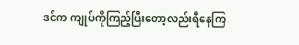ဒင်က ကျုပ်ကိုကြည့်ပြီးတော့လည်းရီနေကြ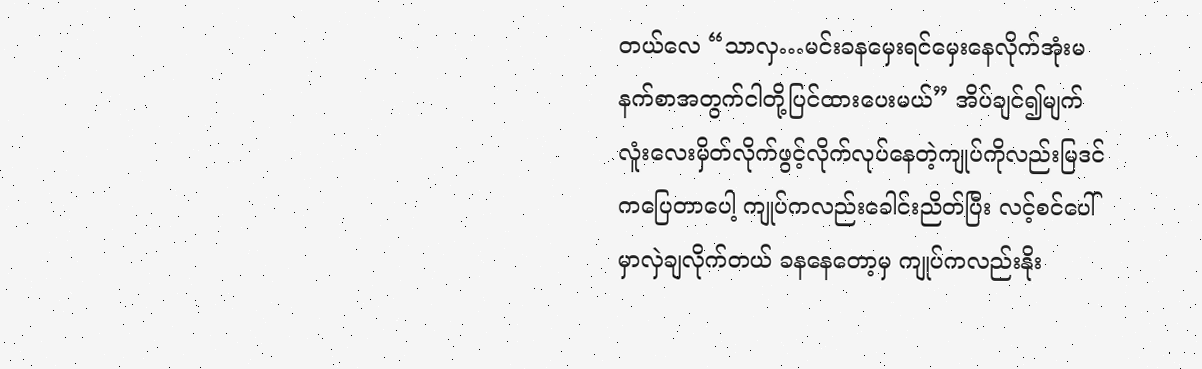တယ်လေ “သာလှ…မင်းခနမှေးရင်မှေးနေလိုက်အုံးမနက်စာအတွက်ငါတို့ပြင်ထားပေးမယ်” အိပ်ချင်၍မျက်လူံးလေးမှိတ်လိုက်ဖွင့်လိုက်လုပ်နေတဲ့ကျုပ်ကိုလည်းမြဒင်ကပြေတာပေါ့ ကျုပ်ကလည်းခေါင်းညိတ်ပြီး လင့်စင်ပေါ်မှာလှဲချလိုက်တယ် ခနနေတော့မှ ကျုပ်ကလည်းနိုး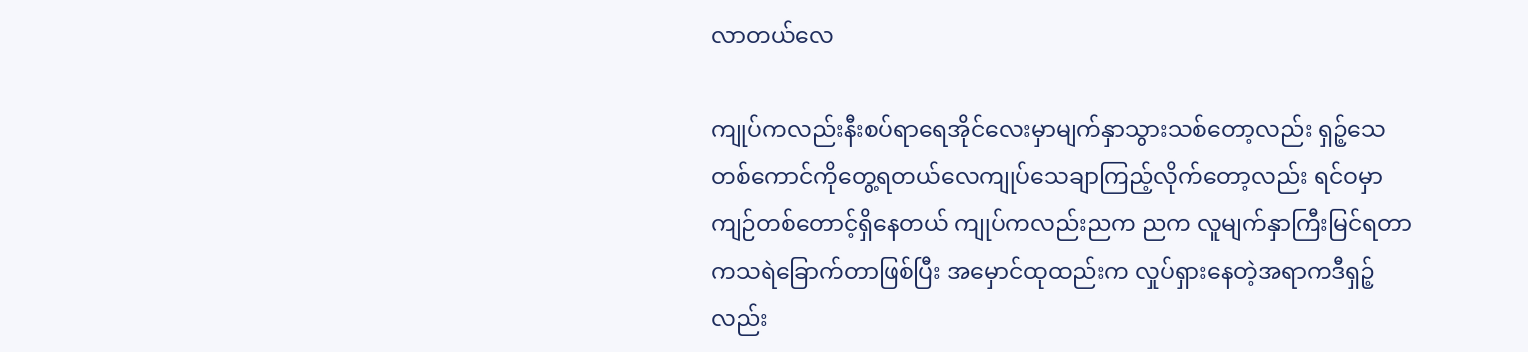လာတယ်လေ

ကျုပ်ကလည်းနီးစပ်ရာရေအိုင်လေးမှာမျက်နှာသွားသစ်တော့လည်း ရှဉ့်သေတစ်ကောင်ကိုတွေ့ရတယ်လေကျုပ်သေချာကြည့်လိုက်တော့လည်း ရင်ဝမှာကျဉ်တစ်တောင့်ရှိနေတယ် ကျုပ်ကလည်းညက ညက လူမျက်နှာကြီးမြင်ရတာကသရဲခြောက်တာဖြစ်ပြီး အမှောင်ထုထည်းက လှုပ်ရှားနေတဲ့အရာကဒီရှဉ့် လည်း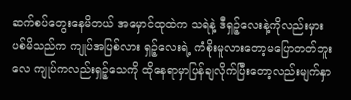ဆက်စပ်တွေးနေမိတယ် အမှောင်ထုထဲက သရဲနဲ့ ဒီရှဉ့်လေးနဲ့ကိုလည်းမှားပစ်မိသည်က ကျုပ်အပြစ်လား ရှဉ့်လေးရဲ့ ကံစိုးမူလားတော့မပြောတတ်ဘူးလေ ကျုပ်ကလည်းရှဉ့်သေကို ထိုနေရာမှာပြန်ချလိုက်ပြီးတော့လည်းမျက်နှာ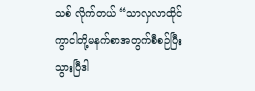သစ် လိုက်တယ် “သာလှလာထိုင်ကွာငါတို့မနက်စာအတွက်စီစဉ်ပြီးသွားပြီဒါ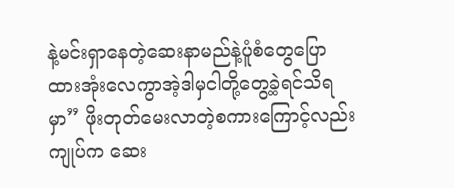နဲ့မင်းရှာနေတဲ့ဆေးနာမည်နဲ့ပူံစံတွေပြောထားအုံးလေကွာအဲ့ဒါမှငါတို့တွေ့ခဲ့ရင်သိရမှာ” ဖိုးတုတ်မေးလာတဲ့စကားကြောင့်လည်းကျုပ်က ဆေး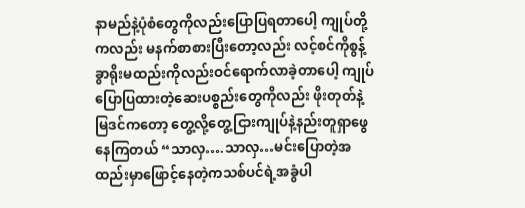နာမည်နဲ့ပုံစံတွေကိုလည်းပြောပြရတာပေါ့ ကျုပ်တို့ကလည်း မနက်စာစားပြီးတော့လည်း လင့်စင်ကိုစွန့်ခွာရိုးမထည်းကိုလည်းဝင်ရောက်လာခဲ့တာပေါ့ ကျုပ်ပြောပြထားတဲ့ဆေးပစ္စည်းတွေကိုလည်း ဖိုးတုတ်နဲ့မြဒင်ကတော့ တွေ့လို့တွေ့ငြားကျုပ်နဲ့နည်းတူရှာဖွေနေကြတယ် “သာလှ….သာလှ…မင်းပြောတဲ့အထည်းမှာဖြောင့်နေတဲ့ကသစ်ပင်ရဲ့အခွံပါ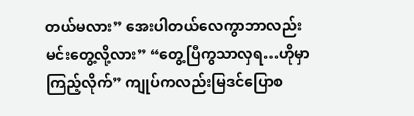တယ်မလား” အေးပါတယ်လေကွာဘာလည်းမင်းတွေ့လို့လား” “တွေ့ပြီကွသာလှရ…ဟိုမှာကြည့်လိုက်” ကျုပ်ကလည်းမြဒင်ပြောစ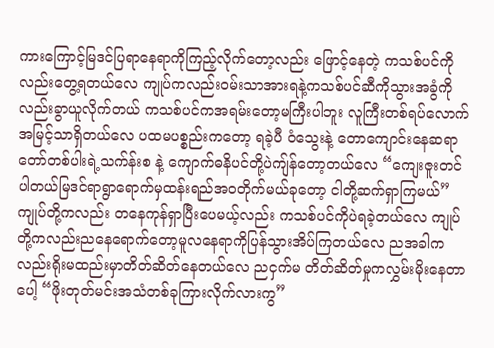ကားကြောင့်မြဒင်ပြရာနေရာကိုကြည့်လိုက်တော့လည်း ဖြောင့်နေတဲ့ ကသစ်ပင်ကိုလည်းတွေ့ရတယ်လေ ကျုပ်ကလည်းဝမ်းသာအားရနဲ့ကသစ်ပင်ဆီကိုသွားအခွံကိုလည်းခွာယူလိုက်တယ် ကသစ်ပင်ကအရမ်းတော့မကြီးပါဘူး လူကြီးတစ်ရပ်လောက်အမြင့်သာရှိတယ်လေ ပထမပစ္စည်းကတော့ ရခဲ့ပီ ဝံသွေးနဲ့ တောကျောင်းနေဆရာတော်တစ်ပါးရဲ့သက်န်းစ နဲ့ ကျောက်ဓနိပင်တို့ပဲကျ်န်တော့တယ်လေ “ကျေးဇူးတင်ပါတယ်မြဒင်ရာရွာရောက်မှထန်းရည်အဝတိုက်မယ်ခုတော့ ငါတို့ဆက်ရှာကြမယ်” ကျုပ်တို့ကလည်း တနေကုန်ရှာပြီးပေမယ့်လည်း ကသစ်ပင်ကိုပဲရခဲ့တယ်လေ ကျုပ်တို့ကလည်းညနေရောက်တော့မူလနေရာကိုပြန်သွားအိပ်ကြတယ်လေ ညအခါကလည်းရိုးမထည်းမှာတိတ်ဆိတ်နေတယ်လေ ညငှက်မ တိတ်ဆိတ်မှုကလွှမ်းမိုးနေတာပေါ့ “ဖိုးတုတ်မင်းအသံတစ်ခုကြားလိုက်လားကွ”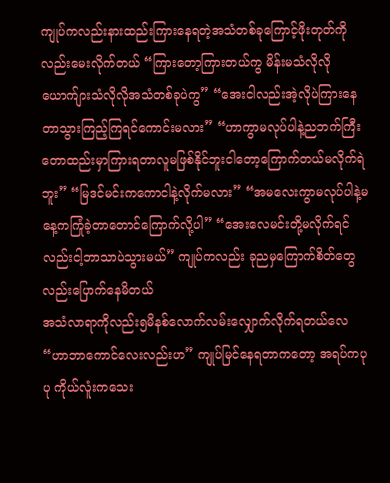ကျုပ်ကလည်းနားထည်းကြားနေရတဲ့အသံတစ်ခုကြောင့်ဖိုးတုတ်ကိုလည်းမေးလိုက်တယ် “ကြားတော့ကြားတယ်ကွ မိန်းမသံလိုလိုယောက်ျားသံလိုလိုအသံတစ်ခုပဲကွ” “အေးငါလည်းအဲ့လိုပဲကြားနေတာသွားကြည့်ကြရင်ကောင်းမလား” “ဟာကွာမလုပ်ပါနဲ့ညဘက်ကြီးတောထည်းမှာကြားရတာလူမဖြစ်နိုင်ဘူးငါတော့ကြောက်တယ်မလိုက်ရဲဘူး” “မြဒင်မင်းကကောငါနဲ့လိုက်မလား” “အမလေးကွာမလုပ်ပါနဲ့မနေ့ကကြုံခဲ့တာတောင်ကြောက်လို့ပါ” “အေးလေမင်းတို့မလိုက်ရင်လည်းငါ့ဘာသာပဲသွားမယ်” ကျုပ်ကလည်း ခုညမှကြောက်စိတ်တွေလည်းပြောက်နေမိတယ်
အသံလာရာကိုလည်း၅မိနစ်လောက်လမ်းလျှောက်လိုက်ရတယ်လေ “ဟာဘာကောင်လေးလည်းဟ” ကျုပ်မြင်နေရတာကတော့ အရပ်ကပုပု ကိုယ်လူံးကသေး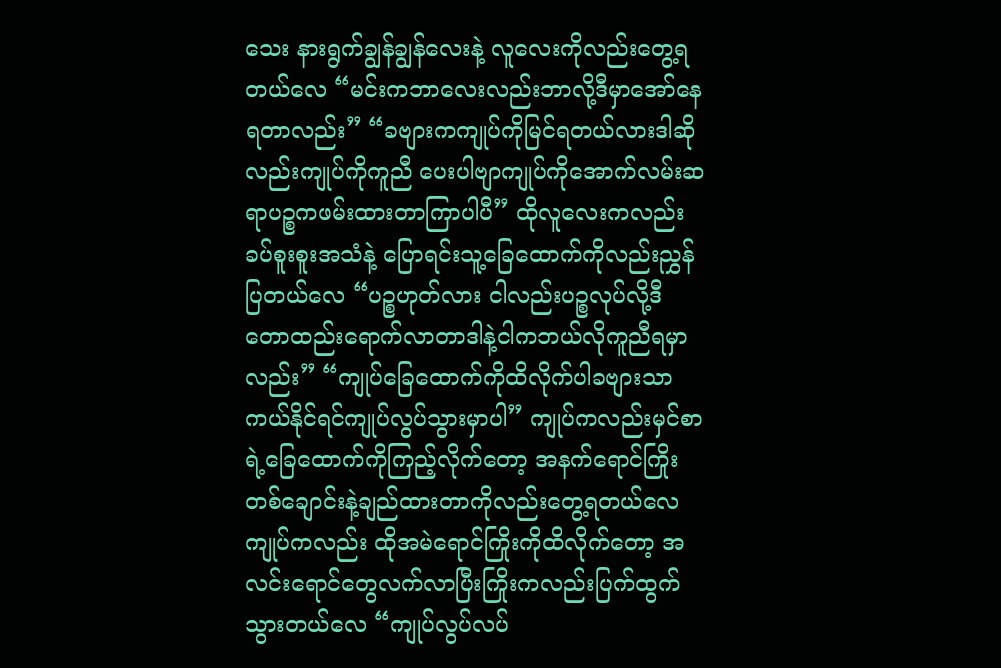သေး နားရွက်ချွန်ချွန်လေးနဲ့ လူလေးကိုလည်းတွေ့ရတယ်လေ “မင်းကဘာလေးလည်းဘာလို့ဒီမှာအော်နေရတာလည်း” “ခဗျားကကျုပ်ကိုမြင်ရတယ်လားဒါဆိုလည်းကျုပ်ကိုကူညီ ပေးပါဗျာကျုပ်ကိုအောက်လမ်းဆရာပဉ္စကဖမ်းထားတာကြာပါပီ” ထိုလူလေးကလည်းခပ်စူးစူးအသံနဲ့ ပြောရင်းသူ့ခြေထောက်ကိုလည်းညွှန်ပြတယ်လေ “ပဉ္စဟုတ်လား ငါလည်းပဉ္စလုပ်လို့ဒီတောထည်းရောက်လာတာဒါနဲ့ငါကဘယ်လိုကူညီရမှာလည်း” “ကျုပ်ခြေထောက်ကိုထိလိုက်ပါခဗျားသာကယ်နိုင်ရင်ကျုပ်လွပ်သွားမှာပါ” ကျုပ်ကလည်းမှင်စာရဲ့ခြေထောက်ကိုကြည့်လိုက်တော့ အနက်ရောင်ကြိုးတစ်ချောင်းနဲ့ချည်ထားတာကိုလည်းတွေ့ရတယ်လေ ကျုပ်ကလည်း ထိုအမဲရောင်ကြိုးကိုထိလိုက်တော့ အလင်းရောင်တွေလက်လာပြီးကြိုးကလည်းပြက်ထွက်သွားတယ်လေ “ကျုပ်လွပ်လပ်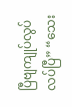ပြီဗျကျုပ်လွပ်လပ်ပြီ” “သေး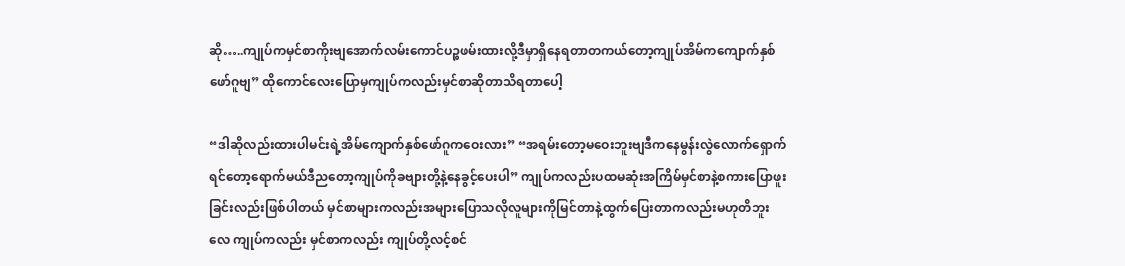ဆို…..ကျုပ်ကမှင်စာကိုးဗျအောက်လမ်းကောင်ပဉ္စဖမ်းထားလို့ဒီမှာရှိနေရတာတကယ်တော့ကျုပ်အိမ်ကကျောက်နှစ်ဖော်ဂူဗျ” ထိုကောင်လေးပြောမှကျုပ်ကလည်းမှင်စာဆိုတာသိရတာပေါ့

“ဒါဆိုလည်းထားပါမင်းရဲ့အိမ်ကျောက်နှစ်ဖော်ဂူကဝေးလား” “အရမ်းတော့မဝေးဘူးဗျဒီကနေမွန်းလွဲလောက်ရှောက်ရင်တော့ရောက်မယ်ဒီညတော့ကျုပ်ကိုခဗျားတို့နဲ့နေခွင့်ပေးပါ” ကျုပ်ကလည်းပထမဆုံးအကြိမ်မှင်စာနဲ့စကားပြောဖူးခြင်းလည်းဖြစ်ပါတယ် မှင်စာများကလည်းအများပြောသလိုလူများကိုမြင်တာနဲ့ထွက်ပြေးတာကလည်းမဟုတိဘူးလေ ကျုပ်ကလည်း မှင်စာကလည်း ကျုပ်တို့လင့်စင်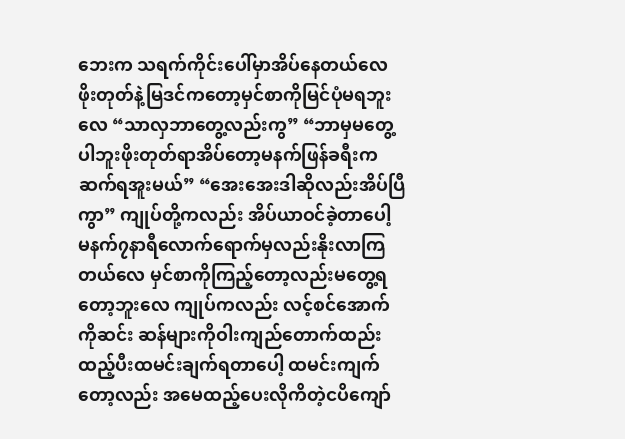ဘေးက သရက်ကိုင်းပေါ်မှာအိပ်နေတယ်လေ ဖိုးတုတ်နဲ့မြဒင်ကတော့မှင်စာကိုမြင်ပုံမရဘူးလေ “သာလှဘာတွေ့လည်းကွ” “ဘာမှမတွေ့ပါဘူးဖိုးတုတ်ရာအိပ်တော့မနက်ဖြန်ခရီးကဆက်ရအူးမယ်” “အေးအေးဒါဆိုလည်းအိပ်ပြီကွာ” ကျုပ်တို့ကလည်း အိပ်ယာဝင်ခဲ့တာပေါ့ မနက်၇နာရီလောက်ရောက်မှလည်းနိုးလာကြတယ်လေ မှင်စာကိုကြည့်တော့လည်းမတွေ့ရတော့ဘူးလေ ကျုပ်ကလည်း လင့်စင်အောက်ကိုဆင်း ဆန်များကိုဝါးကျည်တောက်ထည်းထည့်ပီးထမင်းချက်ရတာပေါ့ ထမင်းကျက်တော့လည်း အမေထည့်ပေးလိုကိတဲ့ငပိကျော်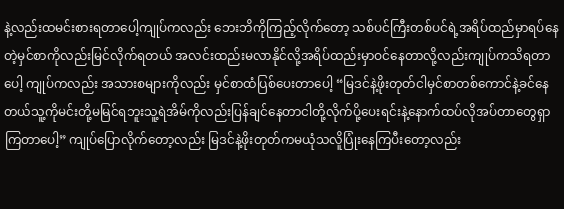နဲ့လည်းထမင်းစားရတာပေါ့ကျုပ်ကလည်း ဘေးဘိကိုကြည့်လိုက်တော့ သစ်ပင်ကြီးတစ်ပင်ရဲ့အရိပ်ထည်မှာရပ်နေတဲ့မှင်စာကိုလည်းမြင်လိုက်ရတယ် အလင်းထည်းမလာနိုင်လို့အရိပ်ထည်းမှာဝင်နေတာလို့လည်းကျုပ်ကသိရတာပေါ့ ကျုပ်ကလည်း အသားစများကိုလည်း မှင်စာထံပြစ်ပေးတာပေါ့ “မြဒင်နဲ့ဖိုးတုတ်ငါမှင်စာတစ်ကောင်နဲ့ခင်နေတယ်သူ့ကိုမင်းတို့မမြင်ရဘူးသူ့ရဲအိမ်ကိုလည်းပြန်ချင်နေတာငါတို့လိုက်ပို့ပေးရင်းနဲ့နောက်ထပ်လိုအပ်တာတွေရှာကြတာပေါ့” ကျုပ်ပြောလိုက်တော့လည်း မြဒင်နဲ့ဖိုးတုတ်ကမယုံသလိူပြုံးနေကြပီးတော့လည်း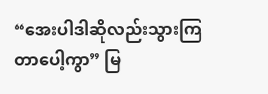“အေးပါဒါဆိုလည်းသွားကြတာပေါ့ကွာ” မြ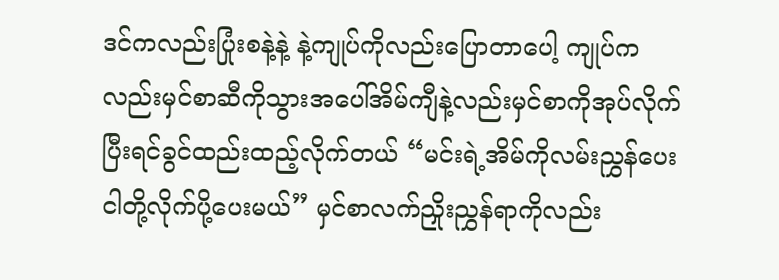ဒင်ကလည်းပြုံးစနဲ့နဲ့ နဲ့ကျုပ်ကိုလည်းပြောတာပေါ့ ကျုပ်ကလည်းမှင်စာဆီကိုသွားအပေါ်အိမ်ကျီနဲ့လည်းမှင်စာကိုအုပ်လိုက်ပြီးရင်ခွင်ထည်းထည့်လိုက်တယ် “မင်းရဲ့အိမ်ကိုလမ်းညွှန်ပေးငါတို့လိုက်ပို့ပေးမယ်” မှင်စာလက်ညှိုးညွှန်ရာကိုလည်း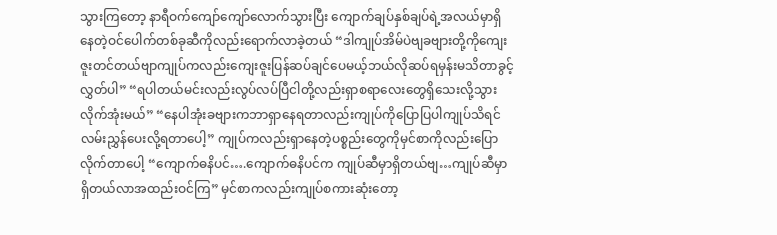သွားကြတော့ နာရီဝက်ကျော်ကျော်လောက်သွားပြီး ကျောက်ချပ်နှစ်ချပ်ရဲ့အလယ်မှာရှိနေတဲ့ဝင်ပေါက်တစ်ခုဆီကိုလည်းရောက်လာခဲ့တယ် “ဒါကျုပ်အိမ်ပဲဗျခဗျားတို့ကိုကျေးဇူးတင်တယ်ဗျာကျုပ်ကလည်းကျေးဇူးပြန်ဆပ်ချင်ပေမယ့်ဘယ်လိုဆပ်ရမှန်းမသိတာခွင့်လွှတ်ပါ” “ရပါတယ်မင်းလည်းလွပ်လပ်ပြီငါတို့လည်းရှာစရာလေးတွေရှိသေးလို့သွားလိုက်အုံးမယ်” “နေပါအုံးခဗျားကဘာရှာနေရတာလည်းကျုပ်ကိုပြောပြပါကျုပ်သိရင်လမ်းညွှန်ပေးလို့ရတာပေါ့” ကျုပ်ကလည်းရှာနေတဲ့ပစ္စည်းတွေကိုမှင်စာကိုလည်းပြောလိုက်တာပေါ့ “ကျောက်ဓနိပင်….ကျောက်ဓနိပင်က ကျုပ်ဆီမှာရှိတယ်ဗျ…ကျုပ်ဆီမှာရှိတယ်လာအထည်းဝင်ကြ” မှင်စာကလည်းကျုပ်စကားဆုံးတော့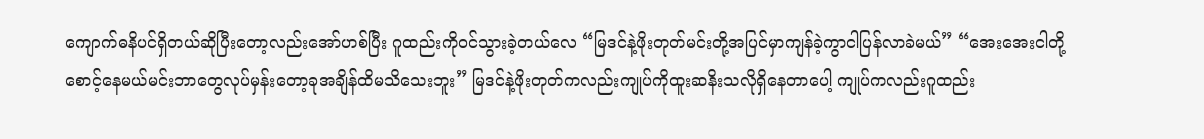ကျောက်ဓနိပင်ရှိတယ်ဆိုပြီးတော့လည်းအော်ဟစ်ပြီး ဂူထည်းကိုဝင်သွားခဲ့တယ်လေ “မြဒင်နဲ့ဖိုးတုတ်မင်းတို့အပြင်မှာကျန်ခဲ့ကွာငါပြန်လာခဲမယ်” “အေးအေးငါတို့စောင့်နေမယ်မင်းဘာတွေလုပ်မှန်းတော့ခုအချိန်ထိမသိသေးဘူး” မြဒင်နဲ့ဖိုးတုတ်ကလည်းကျုပ်ကိုထူးဆနိးသလိုရှိနေတာပေါ့ ကျုပ်ကလည်းဂူထည်း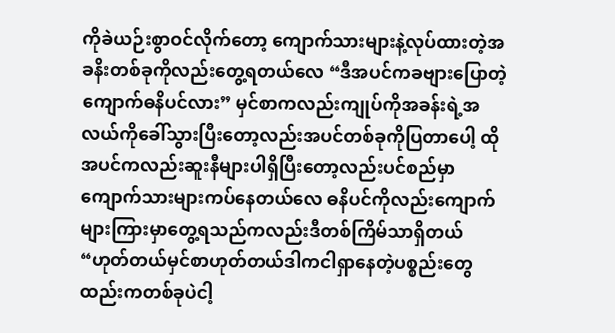ကိုခဲယဉ်းစွာဝင်လိုက်တော့ ကျောက်သားများနဲ့လုပ်ထားတဲ့အခနိးတစ်ခုကိုလည်းတွေ့ရတယ်လေ “ဒီအပင်ကခဗျားပြောတဲ့ကျောက်ဓနိပင်လား” မှင်စာကလည်းကျုပ်ကိုအခန်းရဲ့အလယ်ကိုခေါ်သွားပြီးတော့လည်းအပင်တစ်ခုကိုပြတာပေါ့ ထိုအပင်ကလည်းဆူးနီများပါရှိပြီးတော့လည်းပင်စည်မှာကျောက်သားများကပ်နေတယ်လေ ဓနိပင်ကိုလည်းကျောက်များကြားမှာတွေ့ရသည်ကလည်းဒီတစ်ကြိမ်သာရှိတယ် “ဟုတ်တယ်မှင်စာဟုတ်တယ်ဒါကငါရှာနေတဲ့ပစ္စည်းတွေထည်းကတစ်ခုပဲငါ့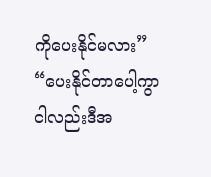ကိုပေးနိုင်မလား” “ပေးနိုင်တာပေါ့ကွာငါလည်းဒီအ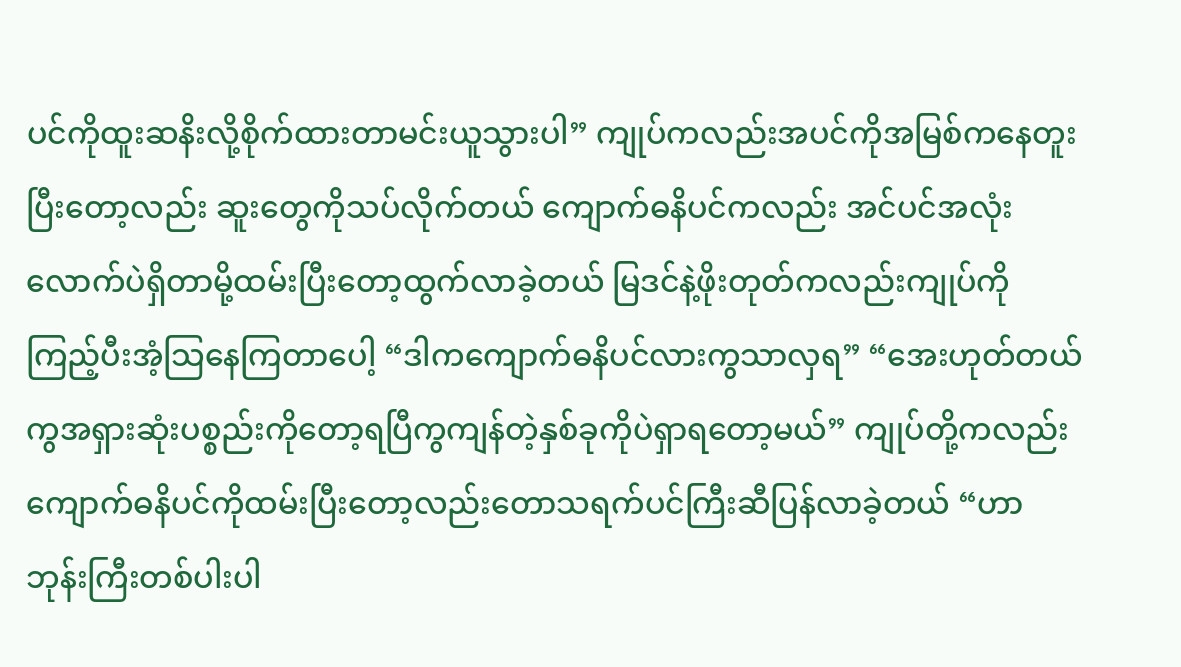ပင်ကိုထူးဆနိးလို့စိုက်ထားတာမင်းယူသွားပါ” ကျုပ်ကလည်းအပင်ကိုအမြစ်ကနေတူးပြီးတော့လည်း ဆူးတွေကိုသပ်လိုက်တယ် ကျောက်ဓနိပင်ကလည်း အင်ပင်အလုံးလောက်ပဲရှိတာမို့ထမ်းပြီးတော့ထွက်လာခဲ့တယ် မြဒင်နဲ့ဖိုးတုတ်ကလည်းကျုပ်ကိုကြည့်ပီးအံ့သြနေကြတာပေါ့ “ဒါကကျောက်ဓနိပင်လားကွသာလှရ” “အေးဟုတ်တယ်ကွအရှားဆုံးပစ္စည်းကိုတော့ရပြီကွကျန်တဲ့နှစ်ခုကိုပဲရှာရတော့မယ်” ကျုပ်တို့ကလည်းကျောက်ဓနိပင်ကိုထမ်းပြီးတော့လည်းတောသရက်ပင်ကြီးဆီပြန်လာခဲ့တယ် “ဟာဘုန်းကြီးတစ်ပါးပါ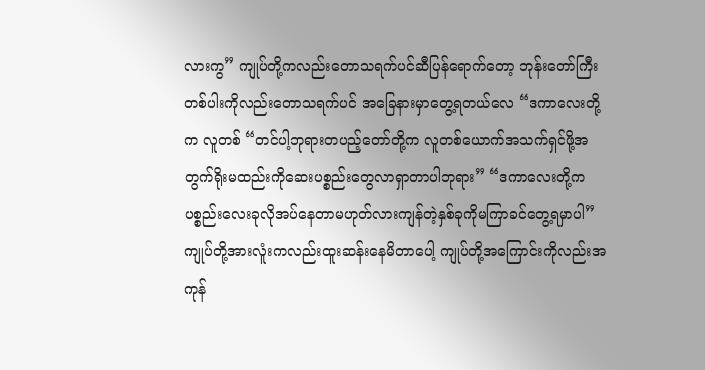လားကွ” ကျုပ်တို့ကလည်းတောသရက်ပင်ဆီပြန်ရောက်တော့ ဘုန်းတော်ကြီးတစ်ပါးကိုလည်းတောသရက်ပင် အခြေနားမှာတွေ့ရတယ်လေ “ဒကာလေးတို့က လူတစ် “တင်ပါ့ဘုရားတပည့်တော်တို့က လူတစ်ယောက်အသက်ရှင်ဖို့အတွက်ရိုးမထည်းကိုဆေးပစ္စည်းတွေလာရှာတာပါဘုရား” “ဒကာလေးတို့ကပစ္စည်းလေးခုလိုအပ်နေတာမဟုတ်လားကျန်တဲ့နှစ်ခုကိုမကြာခင်တွေ့ရမှာပါ” ကျုပ်တို့အားလူံးကလည်းထူးဆန်းနေမိတာပေါ့ ကျုပ်တို့အကြောင်းကိုလည်းအကုန်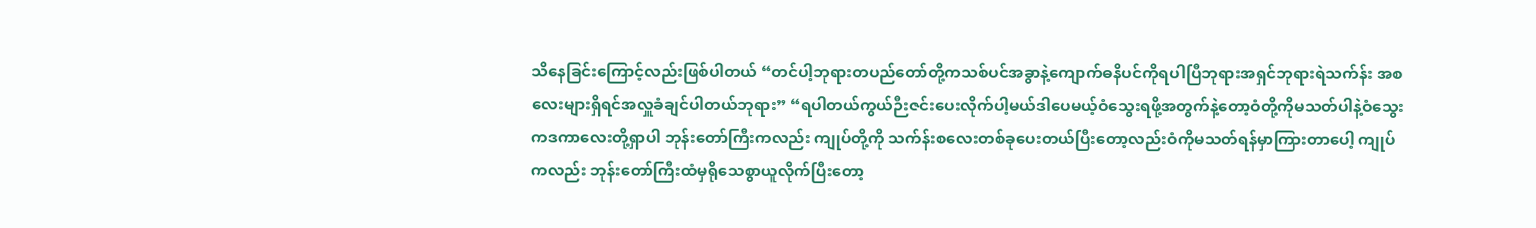သိနေခြင်းကြောင့်လည်းဖြစ်ပါတယ် “တင်ပါ့ဘုရားတပည်တော်တို့ကသစ်ပင်အခွာနဲ့ကျောက်ဓနိပင်ကိုရပါပြီဘုရားအရှင်ဘုရားရဲသက်န်း အစလေးများရှိရင်အလှူခံချင်ပါတယ်ဘုရား” “ရပါတယ်ကွယ်ဉီးဇင်းပေးလိုက်ပါ့မယ်ဒါပေမယ့်ဝံသွေးရဖို့အတွက်နဲ့တော့ဝံတို့ကိုမသတ်ပါနဲ့ဝံသွေးကဒကာလေးတို့ရှာပါ ဘုန်းတော်ကြီးကလည်း ကျုပ်တို့ကို သက်န်းစလေးတစ်ခုပေးတယ်ပြီးတော့လည်းဝံကိုမသတ်ရန်မှာကြားတာပေါ့ ကျုပ်ကလည်း ဘုန်းတော်ကြီးထံမှရိုသေစွာယူလိုက်ပြီးတော့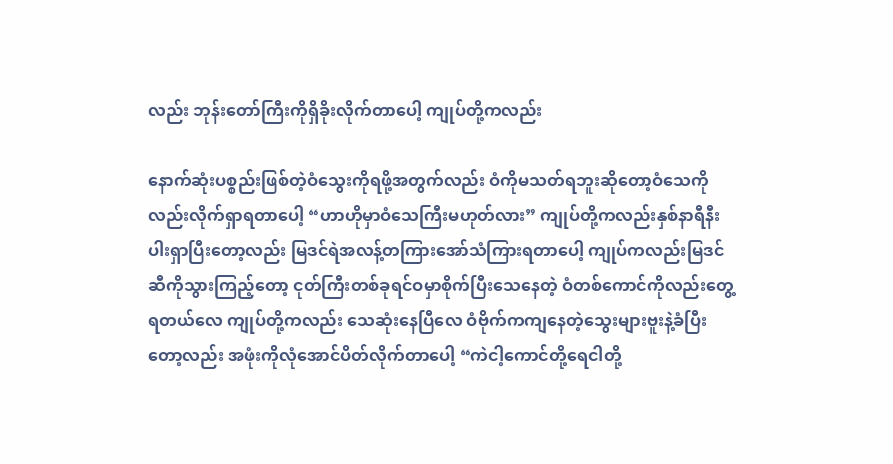လည်း ဘုန်းတော်ကြီးကိုရှိခိုးလိုက်တာပေါ့ ကျုပ်တို့ကလည်း

နောက်ဆုံးပစ္စည်းဖြစ်တဲ့ဝံသွေးကိုရဖို့အတွက်လည်း ဝံကိုမသတ်ရဘူးဆိုတော့ဝံသေကိုလည်းလိုက်ရှာရတာပေါ့ “ဟာဟိုမှာဝံသေကြီးမဟုတ်လား” ကျုပ်တို့ကလည်းနှစ်နာရီနီးပါးရှာပြီးတော့လည်း မြဒင်ရဲအလန့်တကြားအော်သံကြားရတာပေါ့ ကျုပ်ကလည်းမြဒင်ဆီကိုသွားကြည့်တော့ ငုတ်ကြီးတစ်ခုရင်ဝမှာစိုက်ပြီးသေနေတဲ့ ဝံတစ်ကောင်ကိုလည်းတွေ့ရတယ်လေ ကျုပ်တို့ကလည်း သေဆုံးနေပြီလေ ဝံဗိုက်ကကျနေတဲ့သွေးများဗူးနဲ့ခံပြီးတော့လည်း အဖုံးကိုလုံအောင်ပိတ်လိုက်တာပေါ့ “ကဲငါ့ကောင်တို့ရေငါတို့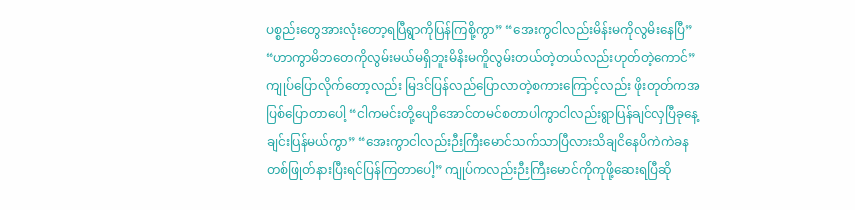ပစ္စည်းတွေအားလုံးတော့ရပြီရွာကိုပြန်ကြစို့ကွာ” “အေးကွငါလည်းမိန်းမကိုလွမိးနေပြီ” “ဟာကွာမိဘတေကိုလွမ်းမယ်မရှိဘူးမိနိးမကိူလွမ်းတယ်တဲ့တယ်လည်းဟုတ်တဲ့ကောင်” ကျုပ်ပြောလိုက်တော့လည်း မြဒင်ပြန်လည်ပြောလာတဲ့စကားကြောင့်လည်း ဖိုးတုတ်ကအပြစ်ပြောတာပေါ့ “ငါကမင်းတို့ပျောိအောင်တမင်စတာပါကွာငါလည်းရွာပြန်ချင်လှပြီခုနေ့ချင်းပြန်မယ်ကွာ” “အေးကွာငါလည်းဉီးကြီးမောင်သက်သာပြီလားသိချငိနေပိကဲကဲခနတစ်ဖြုတ်နားပြီးရင်ပြန်ကြတာပေါ့” ကျုပ်ကလည်းဉီးကြီးမောင်ကိုကုဖို့ဆေးရပြီဆို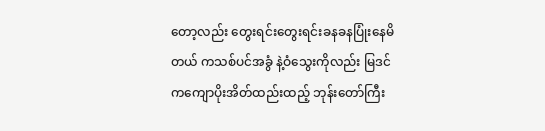တော့လည်း တွေးရင်းတွေးရင်းခနခနပြုံးနေမိတယ် ကသစ်ပင်အခွံ နဲ့ဝံသွေးကိုလည်း မြဒင်ကကျောပိုးအိတ်ထည်းထည့် ဘုန်းတော်ကြီး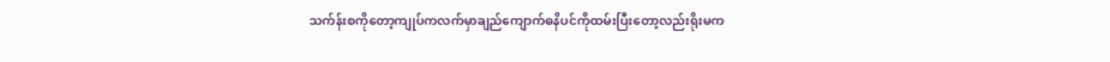သက်န်းစကိုတော့ကျုပ်ကလက်မှာချည်ကျောက်ဓနိပင်ကိုထမ်းပြီးတော့လည်းရိုးမက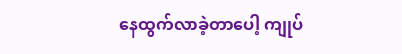နေထွက်လာခဲ့တာပေါ့ ကျုပ်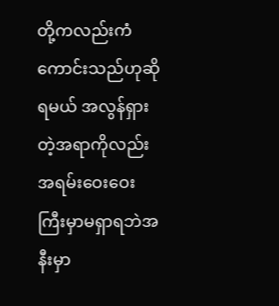တို့ကလည်းကံကောင်းသည်ဟုဆိုရမယ် အလွန်ရှားတဲ့အရာကိုလည်းအရမ်းဝေးဝေးကြီးမှာမရှာရဘဲအနီးမှာ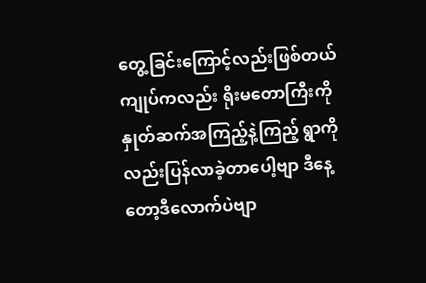တွေ့ခြင်းကြောင့်လည်းဖြစ်တယ် ကျုပ်ကလည်း ရိုးမတောကြီးကိုနှုတ်ဆက်အကြည့်နဲ့ကြည့် ရွာကိုလည်းပြန်လာခဲ့တာပေါ့ဗျာ ဒီနေ့တော့ဒီလောက်ပဲဗျာ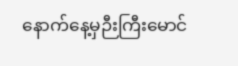နောက်နေ့မှဉီးကြီးမောင်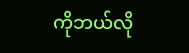ကိုဘယ်လို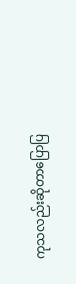ကုသလည်းဆိုတာပြောပြ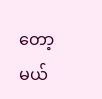တော့မယ်